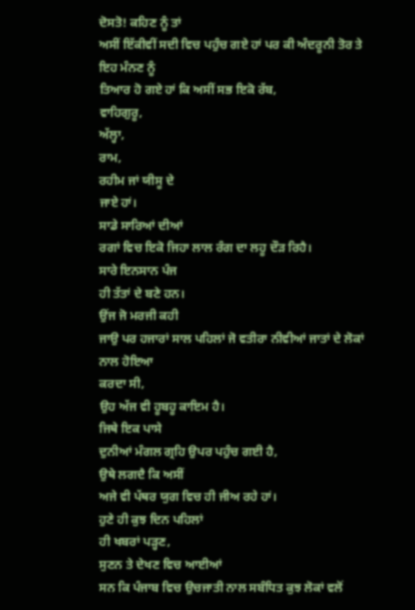ਦੋਸਤੋ! ਕਹਿਣ ਨੂੰ ਤਾਂ
ਅਸੀਂ ਇੱਕੀਵੀਂ ਸਦੀ ਵਿਚ ਪਹੁੰਚ ਗਏ ਹਾਂ ਪਰ ਕੀ ਅੰਦਰੂਨੀ ਤੋਰ ਤੇ ਇਹ ਮੰਨਣ ਨੂੰ
ਤਿਆਰ ਹੋ ਗਏ ਹਾਂ ਕਿ ਅਸੀਂ ਸਭ ਇਕੋ ਰੱਬ,
ਵਾਹਿਗੁਰੂ,
ਅੱਲ੍ਹਾ,
ਰਾਮ,
ਰਹੀਮ ਜਾਂ ਯੀਸੂ ਦੇ
ਜਾਏ ਹਾਂ।
ਸਾਡੇ ਸਾਰਿਆਂ ਦੀਆਂ
ਰਗਾਂ ਵਿਚ ਇਕੋ ਜਿਹਾ ਲਾਲ ਰੰਗ ਦਾ ਲਹੂ ਦੌੜ ਰਿਹੈ।
ਸਾਰੇ ਇਨਸਾਨ ਪੰਜ
ਹੀ ਤੱਤਾਂ ਦੇ ਬਣੇ ਹਨ।
ਉਂਜ ਜੋ ਮਰਜੀ ਕਹੀ
ਜਾਉ ਪਰ ਹਜਾਰਾਂ ਸਾਲ ਪਹਿਲਾਂ ਜੋ ਵਤੀਰਾ ਨੀਵੀਆਂ ਜਾਤਾਂ ਦੇ ਲੋਕਾਂ ਨਾਲ ਹੋਇਆ
ਕਰਦਾ ਸੀ,
ਉਹ ਅੱਜ ਵੀ ਹੂਬਹੂ ਕਾਇਮ ਹੈ।
ਜਿਥੇ ਇਕ ਪਾਸੇ
ਦੁਨੀਆਂ ਮੰਗਲ ਗ੍ਰਹਿ ਉਪਰ ਪਹੁੰਚ ਗਈ ਹੈ,
ਉਥੇ ਲਗਦੈ ਕਿ ਅਸੀਂ
ਅਜੇ ਵੀ ਪੱਥਰ ਯੁਗ ਵਿਚ ਹੀ ਜੀਅ ਰਹੇ ਹਾਂ।
ਹੁਣੇ ਹੀ ਕੁਝ ਦਿਨ ਪਹਿਲਾਂ
ਹੀ ਖਬਰਾਂ ਪੜ੍ਹਣ,
ਸੁਣਨ ਤੇ ਦੇਖਣ ਵਿਚ ਆਈਆਂ
ਸਨ ਕਿ ਪੰਜਾਬ ਵਿਚ ਉਚਜਾਤੀ ਨਾਲ ਸਬੰਧਿਤ ਕੁਝ ਲੋਕਾਂ ਵਲੋਂ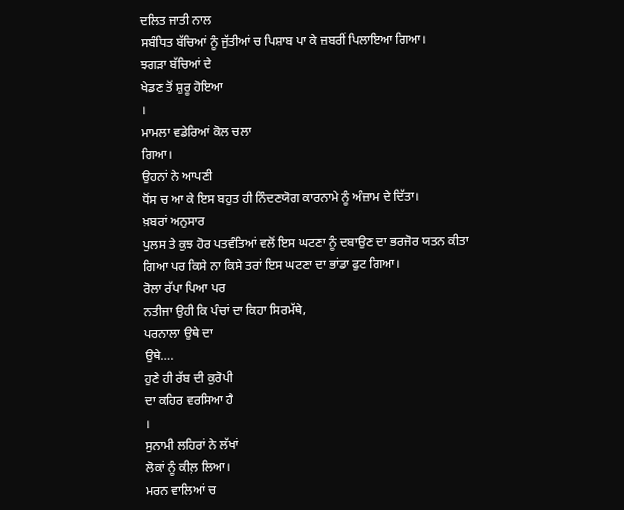ਦਲਿਤ ਜਾਤੀ ਨਾਲ
ਸਬੰਧਿਤ ਬੱਚਿਆਂ ਨੂੰ ਜੁੱਤੀਆਂ ਚ ਪਿਸ਼ਾਬ ਪਾ ਕੇ ਜ਼ਬਰੀਂ ਪਿਲਾਇਆ ਗਿਆ।
ਝਗੜਾ ਬੱਚਿਆਂ ਦੇ
ਖੇਡਣ ਤੋਂ ਸ਼ੁਰੂ ਹੋਇਆ
।
ਮਾਮਲਾ ਵਡੇਰਿਆਂ ਕੋਲ ਚਲਾ
ਗਿਆ।
ਉਹਨਾਂ ਨੇ ਆਪਣੀ
ਧੋਂਸ ਚ ਆ ਕੇ ਇਸ ਬਹੁਤ ਹੀ ਨਿੰਦਣਯੋਗ ਕਾਰਨਾਮੇ ਨੂੰ ਅੰਜ਼ਾਮ ਦੇ ਦਿੱਤਾ।
ਖ਼ਬਰਾਂ ਅਨੁਸਾਰ
ਪੁਲਸ ਤੇ ਕੁਝ ਹੋਰ ਪਤਵੰਤਿਆਂ ਵਲੋਂ ਇਸ ਘਟਣਾ ਨੂੰ ਦਬਾਉਣ ਦਾ ਭਰਜੋਰ ਯਤਨ ਕੀਤਾ
ਗਿਆ ਪਰ ਕਿਸੇ ਨਾ ਕਿਸੇ ਤਰਾਂ ਇਸ ਘਟਣਾ ਦਾ ਭਾਂਡਾ ਫੁਟ ਗਿਆ।
ਰੋਲਾ ਰੱਪਾ ਪਿਆ ਪਰ
ਨਤੀਜਾ ਉਹੀ ਕਿ ਪੰਚਾਂ ਦਾ ਕਿਹਾ ਸਿਰਮੱਥੇ,
ਪਰਨਾਲਾ ਉਥੇ ਦਾ
ਉਥੇ….
ਹੁਣੇ ਹੀ ਰੱਬ ਦੀ ਕੁਰੋਪੀ
ਦਾ ਕਹਿਰ ਵਰਸਿਆ ਹੈ
।
ਸੁਨਾਮੀ ਲਹਿਰਾਂ ਨੇ ਲੱਖਾਂ
ਲੋਕਾਂ ਨੂੰ ਕੀਲ਼ ਲਿਆ।
ਮਰਨ ਵਾਲਿਆਂ ਚ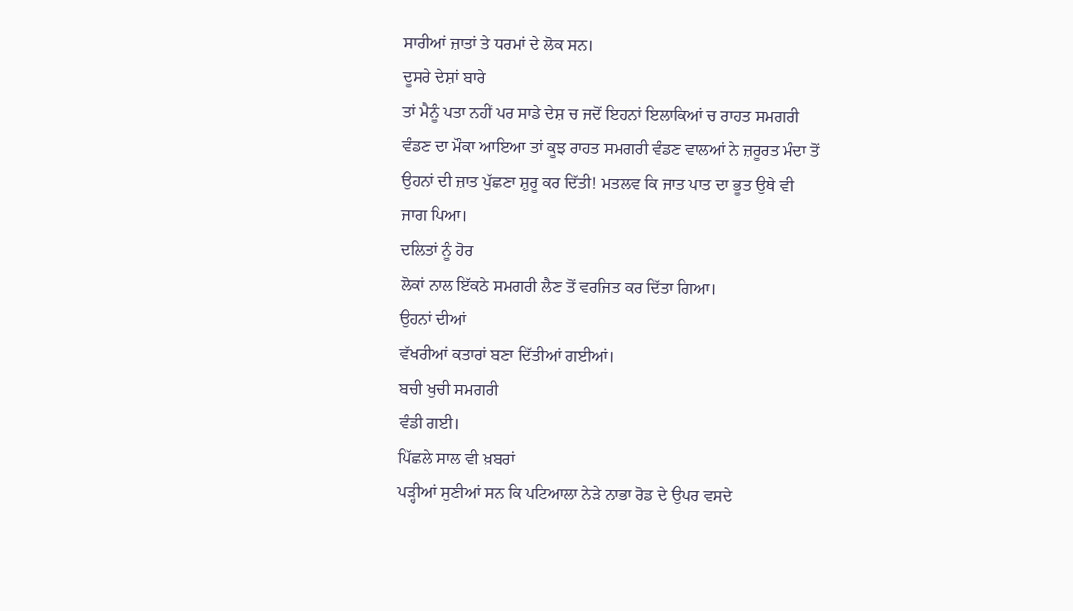ਸਾਰੀਆਂ ਜ਼ਾਤਾਂ ਤੇ ਧਰਮਾਂ ਦੇ ਲੋਕ ਸਨ।
ਦੂਸਰੇ ਦੇਸ਼ਾਂ ਬਾਰੇ
ਤਾਂ ਮੈਨੂੰ ਪਤਾ ਨਹੀਂ ਪਰ ਸਾਡੇ ਦੇਸ਼ ਚ ਜਦੋਂ ਇਹਨਾਂ ਇਲਾਕਿਆਂ ਚ ਰਾਹਤ ਸਮਗਰੀ
ਵੰਡਣ ਦਾ ਮੌਕਾ ਆਇਆ ਤਾਂ ਕੂਝ ਰਾਹਤ ਸਮਗਰੀ ਵੰਡਣ ਵਾਲਆਂ ਨੇ ਜ਼ਰੂਰਤ ਮੰਦਾ ਤੋਂ
ਉਹਨਾਂ ਦੀ ਜ਼ਾਤ ਪੁੱਛਣਾ ਸ਼ੁਰੂ ਕਰ ਦਿੱਤੀ! ਮਤਲਵ ਕਿ ਜਾਤ ਪਾਤ ਦਾ ਭੂਤ ਉਥੇ ਵੀ
ਜਾਗ ਪਿਆ।
ਦਲਿਤਾਂ ਨੂੰ ਹੋਰ
ਲੋਕਾਂ ਨਾਲ ਇੱਕਠੇ ਸਮਗਰੀ ਲੈਣ ਤੋਂ ਵਰਜਿਤ ਕਰ ਦਿੱਤਾ ਗਿਆ।
ਉਹਨਾਂ ਦੀਆਂ
ਵੱਖਰੀਆਂ ਕਤਾਰਾਂ ਬਣਾ ਦਿੱਤੀਆਂ ਗਈਆਂ।
ਬਚੀ ਖੁਚੀ ਸਮਗਰੀ
ਵੰਡੀ ਗਈ।
ਪਿੱਛਲੇ ਸਾਲ ਵੀ ਖ਼ਬਰਾਂ
ਪੜ੍ਹੀਆਂ ਸੁਣੀਆਂ ਸਨ ਕਿ ਪਟਿਆਲਾ ਨੇੜੇ ਨਾਭਾ ਰੋਡ ਦੇ ਉਪਰ ਵਸਦੇ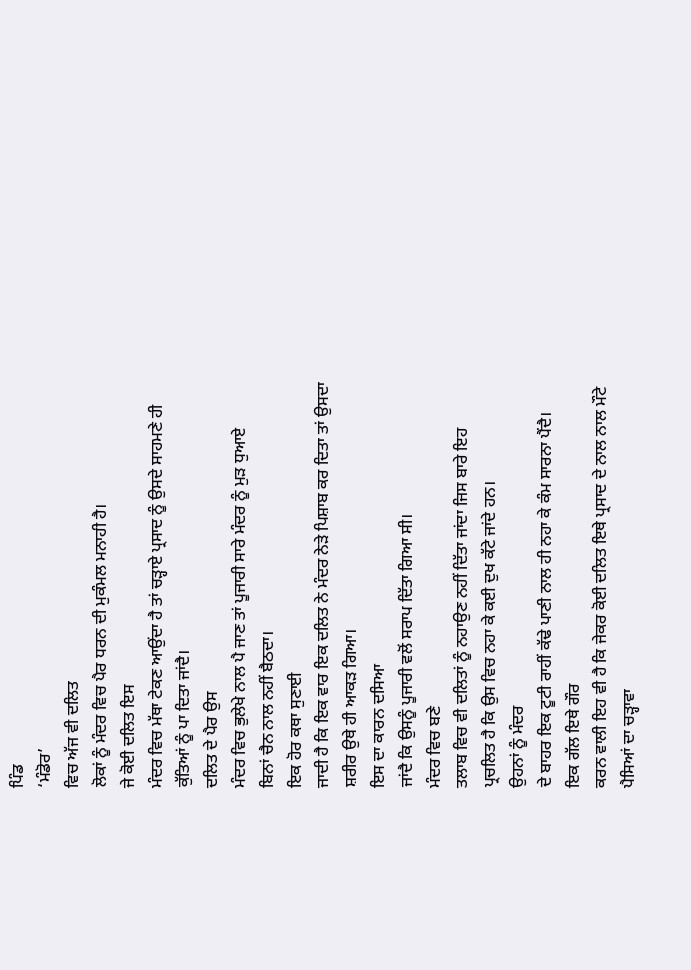ਪਿੰਡ
‘ਮੰਡੋਰ’
ਵਿਚ ਅੱਜ ਵੀ ਦਲਿਤ
ਲੋਕਾਂ ਨੂੰ ਮੰਦਰ ਵਿਚ ਪੈਰ ਧਰਨ ਦੀ ਮੁਕੰਮਲ ਮਨਾਹੀ ਹੈ।
ਜੇ ਕੋਈ ਦਲਿਤ ਇਸ
ਮੰਦਰ ਵਿਚ ਮੱਥਾ ਟੇਕਣ ਆਉਂਦਾ ਹੈ ਤਾਂ ਚੜ੍ਹਾਏ ਪ੍ਰਸਾਦ ਨੂੰ ਉਸਦੇ ਸਾਹਮਣੇ ਹੀ
ਕੁੱਤਿਆਂ ਨੂੰ ਪਾ ਦਿਤਾ ਜਾਂਦੈ।
ਦਲਿਤ ਦੇ ਪੈਰ ਉਸ
ਮੰਦਰ ਵਿਚ ਭੁਲੇਖੇ ਨਾਲ ਪੈ ਜਾਣ ਤਾਂ ਪੂਜਾਰੀ ਸਾਰੇ ਮੰਦਰ ਨੂੰ ਮੁੜ ਧੁਆਏ
ਬਿਨਾਂ ਚੈਨ ਨਾਲ ਨਹੀਂ ਬੈਠਦਾ।
ਇਕ ਹੋਰ ਕਥਾ ਸੁਣਾਈ
ਜਾਦੀ ਹੈ ਕਿ ਇਕ ਵਾਰ ਇਕ ਦਲਿਤ ਨੇ ਮੰਦਰ ਨੇੜੇ ਪਿਸ਼ਾਬ ਕਰ ਦਿਤਾ ਤਾਂ ਉਸਦਾ
ਸ਼ਰੀਰ ਉਥੇ ਹੀ ਆਕੜ ਗਿਆ।
ਇਸ ਦਾ ਕਾਰਨ ਦਸਿਆ
ਜਾਂਦੈ ਕਿ ਉਸਨੂੰ ਪੂਜਾਰੀ ਵਲੋਂ ਸਰਾਪ ਦਿੱਤਾ ਗਿਆ ਸੀ।
ਮੰਦਰ ਵਿਚ ਬਣੇ
ਤਲਾਬ ਵਿਚ ਵੀ ਦਲਿਤਾਂ ਨੂੰ ਨਹਾਉਣ ਨਹੀਂ ਦਿੱਤਾ ਜਾਂਦਾ ਜਿਸ ਬਾਰੇ ਇਹ
ਪ੍ਰਚਲਿਤ ਹੈ ਕਿ ਉਸ ਵਿਚ ਨਹਾ ਕੇ ਕਈ ਦੁਖ ਕੱਟੇ ਜਾਂਦੇ ਹਨ।
ਉਹਨਾਂ ਨੂੰ ਮੰਦਰ
ਦੇ ਬਾਹਰ ਇਕ ਟੂਟੀ ਰਾਹੀਂ ਕੱਢੇ ਪਾਣੀ ਨਾਲ ਹੀ ਨਹਾ ਕੇ ਕੰਮ ਸਾਰਨਾ ਪੈਂਦੈ।
ਇਕ ਗੱਲ ਇਥੇ ਗੌਰ
ਕਰਨ ਵਾਲੀ ਇਹ ਵੀ ਹੈ ਕਿ ਜੇਕਰ ਕੋਈ ਦਲਿਤ ਇਥੇ ਪ੍ਰਸਾਦ ਦੇ ਨਾਲ ਨਾਲ ਮੌਟੇ
ਪੈਸਿਆਂ ਦਾ ਚੜ੍ਹਾਵਾ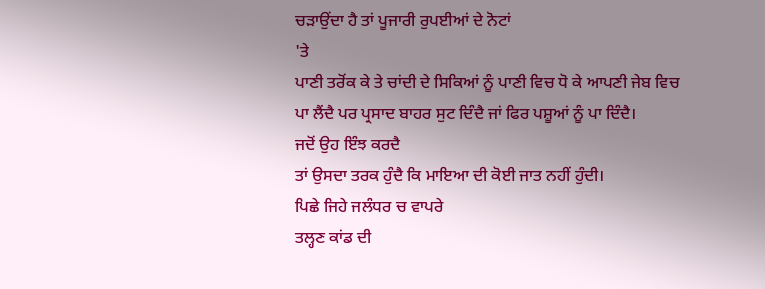ਚੜਾਉਂਦਾ ਹੈ ਤਾਂ ਪੂਜਾਰੀ ਰੁਪਈਆਂ ਦੇ ਨੋਟਾਂ
'ਤੇ
ਪਾਣੀ ਤਰੋਂਕ ਕੇ ਤੇ ਚਾਂਦੀ ਦੇ ਸਿਕਿਆਂ ਨੂੰ ਪਾਣੀ ਵਿਚ ਧੋ ਕੇ ਆਪਣੀ ਜੇਬ ਵਿਚ
ਪਾ ਲੈਂਦੈ ਪਰ ਪ੍ਰਸਾਦ ਬਾਹਰ ਸੁਟ ਦਿੰਦੈ ਜਾਂ ਫਿਰ ਪਸ਼ੂਆਂ ਨੂੰ ਪਾ ਦਿੰਦੈ।
ਜਦੋਂ ਉਹ ਇੰਝ ਕਰਦੈ
ਤਾਂ ਉਸਦਾ ਤਰਕ ਹੁੰਦੈ ਕਿ ਮਾਇਆ ਦੀ ਕੋਈ ਜਾਤ ਨਹੀਂ ਹੁੰਦੀ।
ਪਿਛੇ ਜਿਹੇ ਜਲੰਧਰ ਚ ਵਾਪਰੇ
ਤਲ੍ਹਣ ਕਾਂਡ ਦੀ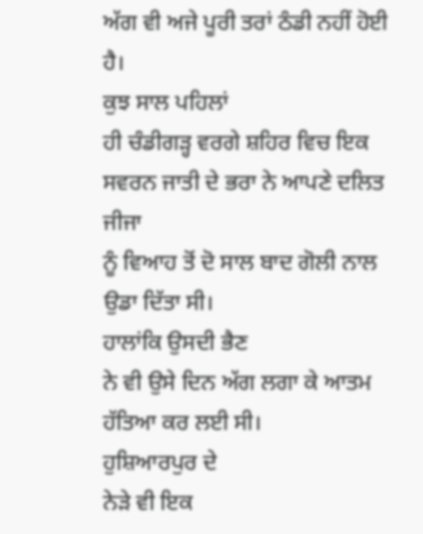ਅੱਗ ਵੀ ਅਜੇ ਪੂਰੀ ਤਰਾਂ ਠੰਡੀ ਨਹੀਂ ਹੋਈ ਹੈ।
ਕੁਝ ਸਾਲ ਪਹਿਲਾਂ
ਹੀ ਚੰਡੀਗੜ੍ਹ ਵਰਗੇ ਸ਼ਹਿਰ ਵਿਚ ਇਕ ਸਵਰਨ ਜਾਤੀ ਦੇ ਭਰਾ ਨੇ ਆਪਣੇ ਦਲਿਤ ਜੀਜਾ
ਨੂੰ ਵਿਆਹ ਤੋਂ ਦੋ ਸਾਲ ਬਾਦ ਗੋਲੀ ਨਾਲ ਉਡਾ ਦਿੱਤਾ ਸੀ।
ਹਾਲਾਂਕਿ ਉਸਦੀ ਭੈਣ
ਨੇ ਵੀ ਉਸੇ ਦਿਨ ਅੱਗ ਲਗਾ ਕੇ ਆਤਮ ਹੱਤਿਆ ਕਰ ਲਈ ਸੀ।
ਹੁਸ਼ਿਆਰਪੁਰ ਦੇ
ਨੇੜੇ ਵੀ ਇਕ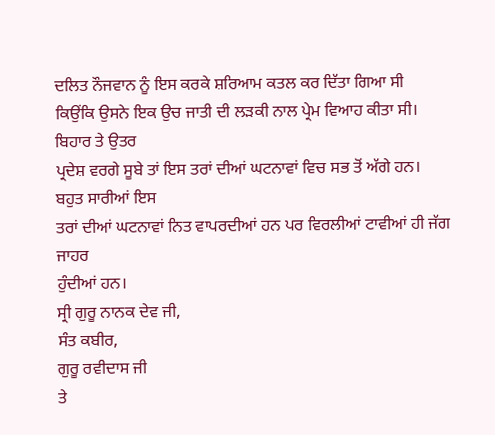ਦਲਿਤ ਨੌਜਵਾਨ ਨੂੰ ਇਸ ਕਰਕੇ ਸ਼ਰਿਆਮ ਕਤਲ ਕਰ ਦਿੱਤਾ ਗਿਆ ਸੀ
ਕਿਉਂਕਿ ਉਸਨੇ ਇਕ ਉਚ ਜਾਤੀ ਦੀ ਲੜਕੀ ਨਾਲ ਪ੍ਰੇਮ ਵਿਆਹ ਕੀਤਾ ਸੀ।
ਬਿਹਾਰ ਤੇ ਉਤਰ
ਪ੍ਰਦੇਸ਼ ਵਰਗੇ ਸੂਬੇ ਤਾਂ ਇਸ ਤਰਾਂ ਦੀਆਂ ਘਟਨਾਵਾਂ ਵਿਚ ਸਭ ਤੋਂ ਅੱਗੇ ਹਨ।
ਬਹੁਤ ਸਾਰੀਆਂ ਇਸ
ਤਰਾਂ ਦੀਆਂ ਘਟਨਾਵਾਂ ਨਿਤ ਵਾਪਰਦੀਆਂ ਹਨ ਪਰ ਵਿਰਲੀਆਂ ਟਾਵੀਆਂ ਹੀ ਜੱਗ ਜਾਹਰ
ਹੁੰਦੀਆਂ ਹਨ।
ਸ੍ਰੀ ਗੁਰੂ ਨਾਨਕ ਦੇਵ ਜੀ,
ਸੰਤ ਕਬੀਰ,
ਗੁਰੂ ਰਵੀਦਾਸ ਜੀ
ਤੇ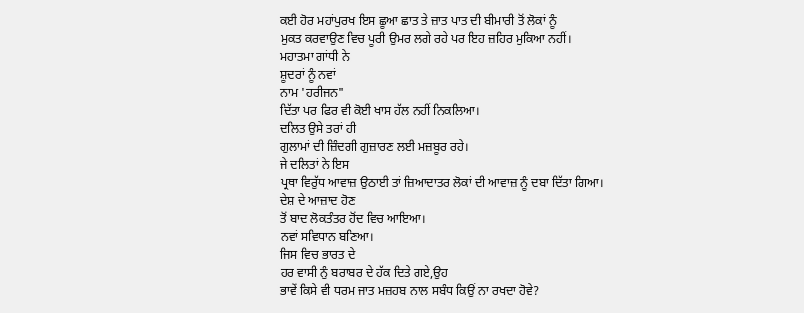ਕਈ ਹੋਰ ਮਹਾਂਪੁਰਖ ਇਸ ਛੂਆ ਛਾਤ ਤੇ ਜ਼ਾਤ ਪਾਤ ਦੀ ਬੀਮਾਰੀ ਤੋਂ ਲੋਕਾਂ ਨੂੰ
ਮੁਕਤ ਕਰਵਾਉਣ ਵਿਚ ਪੂਰੀ ਉਮਰ ਲਗੇ ਰਹੇ ਪਰ ਇਹ ਜ਼ਹਿਰ ਮੁਕਿਆ ਨਹੀਂ।
ਮਹਾਤਮਾ ਗਾਂਧੀ ਨੇ
ਸ਼ੂਦਰਾਂ ਨੂੰ ਨਵਾਂ
ਨਾਮ 'ਹਰੀਜਨ"
ਦਿੱਤਾ ਪਰ ਫਿਰ ਵੀ ਕੋਈ ਖਾਸ ਹੱਲ ਨਹੀਂ ਨਿਕਲਿਆ।
ਦਲਿਤ ਉਸੇ ਤਰਾਂ ਹੀ
ਗੁਲਾਮਾਂ ਦੀ ਜ਼ਿੰਦਗੀ ਗੁਜ਼ਾਰਣ ਲਈ ਮਜ਼ਬੂਰ ਰਹੇ।
ਜੇ ਦਲਿਤਾਂ ਨੇ ਇਸ
ਪ੍ਰਥਾ ਵਿਰੁੱਧ ਆਵਾਜ਼ ਉਠਾਈ ਤਾਂ ਜ਼ਿਆਦਾਤਰ ਲੋਕਾਂ ਦੀ ਆਵਾਜ਼ ਨੂੰ ਦਬਾ ਦਿੱਤਾ ਗਿਆ।
ਦੇਸ਼ ਦੇ ਆਜ਼ਾਦ ਹੋਣ
ਤੋਂ ਬਾਦ ਲੋਕਤੰਤਰ ਹੋਂਦ ਵਿਚ ਆਇਆ।
ਨਵਾਂ ਸਵਿਧਾਨ ਬਣਿਆ।
ਜਿਸ ਵਿਚ ਭਾਰਤ ਦੇ
ਹਰ ਵਾਸੀ ਨੁੰ ਬਰਾਬਰ ਦੇ ਹੱਕ ਦਿਤੇ ਗਏ,ਉਹ
ਭਾਵੇਂ ਕਿਸੇ ਵੀ ਧਰਮ ਜਾਤ ਮਜ਼ਹਬ ਨਾਲ ਸਬੰਧ ਕਿਉਂ ਨਾ ਰਖਦਾ ਹੋਵੇ?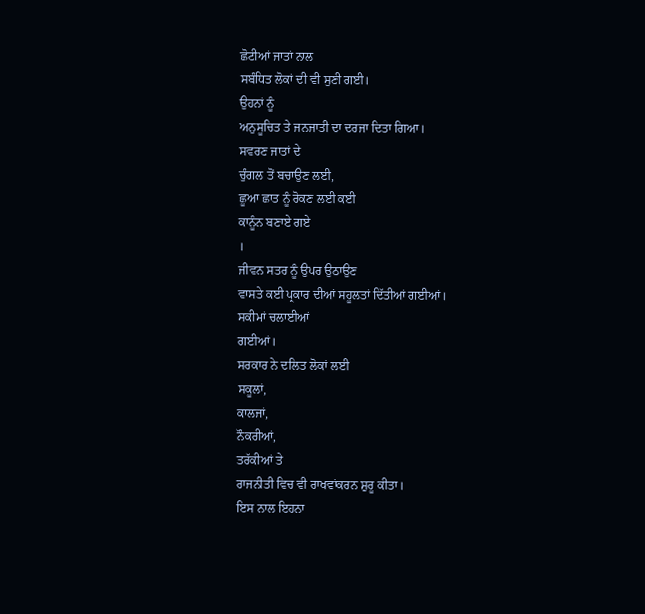ਛੋਟੀਆਂ ਜਾਤਾਂ ਨਾਲ
ਸਬੰਧਿਤ ਲੋਕਾਂ ਦੀ ਵੀ ਸੁਣੀ ਗਈ।
ਉਹਨਾਂ ਨੂੰ
ਅਨੁਸੂਚਿਤ ਤੇ ਜਨਜਾਤੀ ਦਾ ਦਰਜਾ ਦਿਤਾ ਗਿਆ।
ਸਵਰਣ ਜਾਤਾਂ ਦੇ
ਚੁੰਗਲ ਤੋਂ ਬਚਾਉਣ ਲਈ,
ਛੂਆ ਛਾਤ ਨੂੰ ਰੋਕਣ ਲਈ ਕਈ
ਕਾਨੂੰਨ ਬਣਾਏ ਗਏ
।
ਜੀਵਨ ਸਤਰ ਨੂੰ ਉਪਰ ਉਠਾਉਣ
ਵਾਸਤੇ ਕਈ ਪ੍ਰਕਾਰ ਦੀਆਂ ਸਹੂਲਤਾਂ ਦਿੱਤੀਆਂ ਗਈਆਂ।
ਸਕੀਮਾਂ ਚਲਾਈਆਂ
ਗਈਆਂ।
ਸਰਕਾਰ ਨੇ ਦਲਿਤ ਲੋਕਾਂ ਲਈ
ਸਕੂਲਾਂ,
ਕਾਲਜਾਂ,
ਨੌਕਰੀਆਂ,
ਤਰੱਕੀਆਂ ਤੇ
ਰਾਜਨੀਤੀ ਵਿਚ ਵੀ ਰਾਖਵਾਂਕਰਨ ਸ਼ੁਰੂ ਕੀਤਾ।
ਇਸ ਨਾਲ ਇਹਨਾ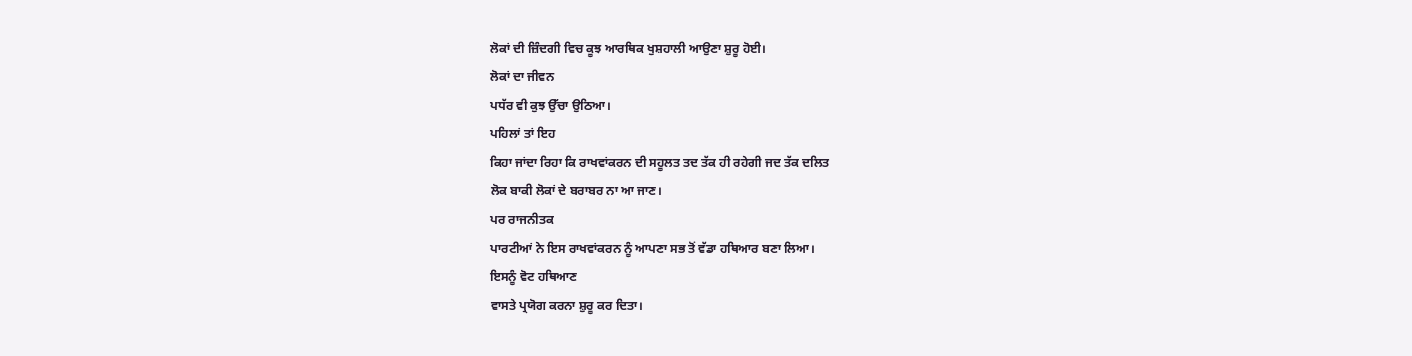ਲੋਕਾਂ ਦੀ ਜ਼ਿੰਦਗੀ ਵਿਚ ਕੂਝ ਆਰਥਿਕ ਖੁਸ਼ਹਾਲੀ ਆਉਣਾ ਸ਼ੁਰੂ ਹੋਈ।
ਲੋਕਾਂ ਦਾ ਜੀਵਨ
ਪਧੱਰ ਵੀ ਕੁਝ ਉੱਚਾ ਉਠਿਆ।
ਪਹਿਲਾਂ ਤਾਂ ਇਹ
ਕਿਹਾ ਜਾਂਦਾ ਰਿਹਾ ਕਿ ਰਾਖਵਾਂਕਰਨ ਦੀ ਸਹੂਲਤ ਤਦ ਤੱਕ ਹੀ ਰਹੇਗੀ ਜਦ ਤੱਕ ਦਲਿਤ
ਲੋਕ ਬਾਕੀ ਲੋਕਾਂ ਦੇ ਬਰਾਬਰ ਨਾ ਆ ਜਾਣ।
ਪਰ ਰਾਜਨੀਤਕ
ਪਾਰਟੀਆਂ ਨੇ ਇਸ ਰਾਖਵਾਂਕਰਨ ਨੂੰ ਆਪਣਾ ਸਭ ਤੋਂ ਵੱਡਾ ਹਥਿਆਰ ਬਣਾ ਲਿਆ।
ਇਸਨੂੰ ਵੋਟ ਹਥਿਆਣ
ਵਾਸਤੇ ਪ੍ਰਯੋਗ ਕਰਨਾ ਸ਼ੁਰੂ ਕਰ ਦਿਤਾ।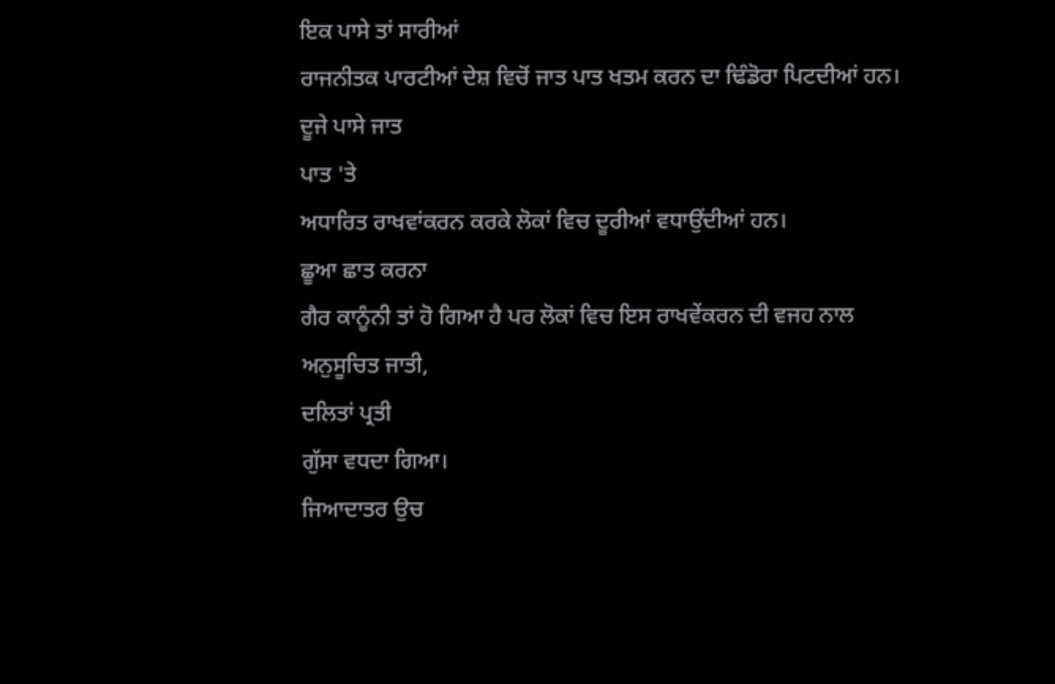ਇਕ ਪਾਸੇ ਤਾਂ ਸਾਰੀਆਂ
ਰਾਜਨੀਤਕ ਪਾਰਟੀਆਂ ਦੇਸ਼ ਵਿਚੋਂ ਜਾਤ ਪਾਤ ਖਤਮ ਕਰਨ ਦਾ ਢਿੰਡੋਰਾ ਪਿਟਦੀਆਂ ਹਨ।
ਦੂਜੇ ਪਾਸੇ ਜਾਤ
ਪਾਤ 'ਤੇ
ਅਧਾਰਿਤ ਰਾਖਵਾਂਕਰਨ ਕਰਕੇ ਲੋਕਾਂ ਵਿਚ ਦੂਰੀਆਂ ਵਧਾਉਂਦੀਆਂ ਹਨ।
ਛੂਆ ਛਾਤ ਕਰਨਾ
ਗੈਰ ਕਾਨੂੰਨੀ ਤਾਂ ਹੋ ਗਿਆ ਹੈ ਪਰ ਲੋਕਾਂ ਵਿਚ ਇਸ ਰਾਖਵੇਂਕਰਨ ਦੀ ਵਜਹ ਨਾਲ
ਅਨੁਸੂਚਿਤ ਜਾਤੀ,
ਦਲਿਤਾਂ ਪ੍ਰਤੀ
ਗੁੱਸਾ ਵਧਦਾ ਗਿਆ।
ਜਿਆਦਾਤਰ ਉਚ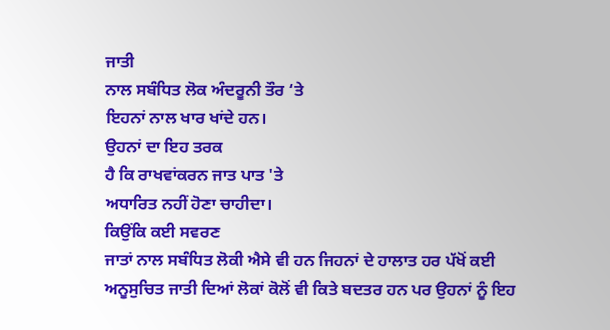ਜਾਤੀ
ਨਾਲ ਸਬੰਧਿਤ ਲੋਕ ਅੰਦਰੂਨੀ ਤੌਰ ‘ਤੇ
ਇਹਨਾਂ ਨਾਲ ਖਾਰ ਖਾਂਦੇ ਹਨ।
ਉਹਨਾਂ ਦਾ ਇਹ ਤਰਕ
ਹੈ ਕਿ ਰਾਖਵਾਂਕਰਨ ਜਾਤ ਪਾਤ 'ਤੇ
ਅਧਾਰਿਤ ਨਹੀਂ ਹੋਣਾ ਚਾਹੀਦਾ।
ਕਿਉਂਕਿ ਕਈ ਸਵਰਣ
ਜਾਤਾਂ ਨਾਲ ਸਬੰਧਿਤ ਲੋਕੀ ਐਸੇ ਵੀ ਹਨ ਜਿਹਨਾਂ ਦੇ ਹਾਲਾਤ ਹਰ ਪੱਖੋਂ ਕਈ
ਅਨੂਸੁਚਿਤ ਜਾਤੀ ਦਿਆਂ ਲੋਕਾਂ ਕੋਲੋਂ ਵੀ ਕਿਤੇ ਬਦਤਰ ਹਨ ਪਰ ਉਹਨਾਂ ਨੂੰ ਇਹ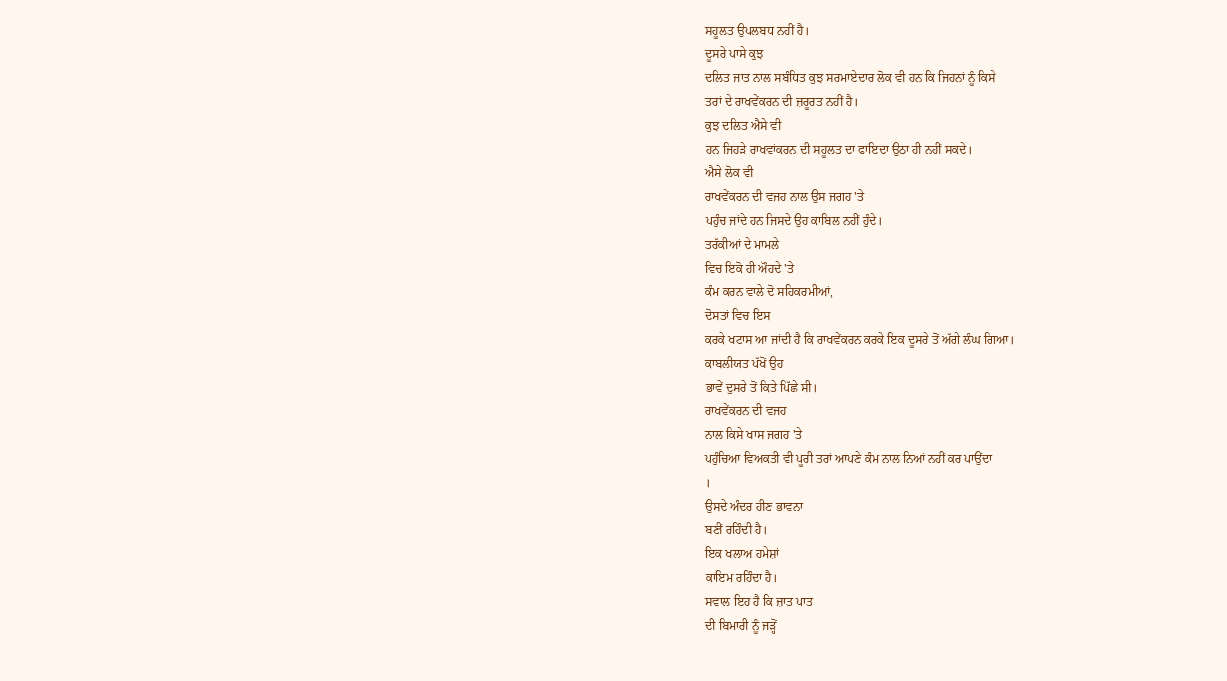ਸਹੂਲਤ ਉਪਲਬਧ ਨਹੀਂ ਹੈ।
ਦੂਸਰੇ ਪਾਸੇ ਕੁਝ
ਦਲਿਤ ਜਾਤ ਨਾਲ ਸਬੰਧਿਤ ਕੁਝ ਸਰਮਾਏਦਾਰ ਲੋਕ ਵੀ ਹਨ ਕਿ ਜਿਹਨਾਂ ਨੂੰ ਕਿਸੇ
ਤਰਾਂ ਦੇ ਰਾਖਵੇਂਕਰਨ ਦੀ ਜ਼ਰੂਰਤ ਨਹੀਂ ਹੈ।
ਕੁਝ ਦਲਿਤ ਐਸੇ ਵੀ
ਹਨ ਜਿਹੜੇ ਰਾਖਵਾਂਕਰਨ ਦੀ ਸਹੂਲਤ ਦਾ ਫਾਇਦਾ ਉਠਾ ਹੀ ਨਹੀਂ ਸਕਦੇ।
ਐਸੇ ਲੋਕ ਵੀ
ਰਾਖਵੇਂਕਰਨ ਦੀ ਵਜਹ ਨਾਲ ਉਸ ਜਗਹ 'ਤੇ
ਪਹੁੰਚ ਜਾਂਦੇ ਹਨ ਜਿਸਦੇ ਉਹ ਕਾਬਿਲ ਨਹੀਂ ਹੁੰਦੇ।
ਤਰੱਕੀਆਂ ਦੇ ਮਾਮਲੇ
ਵਿਚ ਇਕੋ ਹੀ ਔਹਦੇ 'ਤੇ
ਕੰਮ ਕਰਨ ਵਾਲੇ ਦੋ ਸਹਿਕਰਮੀਆਂ,
ਦੋਸਤਾਂ ਵਿਚ ਇਸ
ਕਰਕੇ ਖਟਾਸ ਆ ਜਾਂਦੀ ਹੈ ਕਿ ਰਾਖਵੇਂਕਰਨ ਕਰਕੇ ਇਕ ਦੂਸਰੇ ਤੋਂ ਅੱਗੇ ਲੰਘ ਗਿਆ।
ਕਾਬਲੀਯਤ ਪੱਖੋਂ ਉਹ
ਭਾਵੇਂ ਦੁਸਰੇ ਤੋਂ ਕਿਤੇ ਪਿੱਛੇ ਸੀ।
ਰਾਖਵੇਂਕਰਨ ਦੀ ਵਜਹ
ਨਾਲ ਕਿਸੇ ਖਾਸ ਜਗਹ 'ਤੇ
ਪਹੁੰਚਿਆ ਵਿਅਕਤੀ ਵੀ ਪੂਰੀ ਤਰਾਂ ਆਪਣੇ ਕੰਮ ਨਾਲ ਨਿਆਂ ਨਹੀਂ ਕਰ ਪਾਉਂਦਾ
।
ਉਸਦੇ ਅੰਦਰ ਹੀਣ ਭਾਵਨਾ
ਬਣੀਂ ਰਹਿੰਦੀ ਹੈ।
ਇਕ ਖਲਾਅ ਹਮੇਸ਼ਾਂ
ਕਾਇਮ ਰਹਿੰਦਾ ਹੈ।
ਸਵਾਲ ਇਹ ਹੈ ਕਿ ਜ਼ਾਤ ਪਾਤ
ਦੀ ਬਿਮਾਰੀ ਨੂੰ ਜੜ੍ਹੋਂ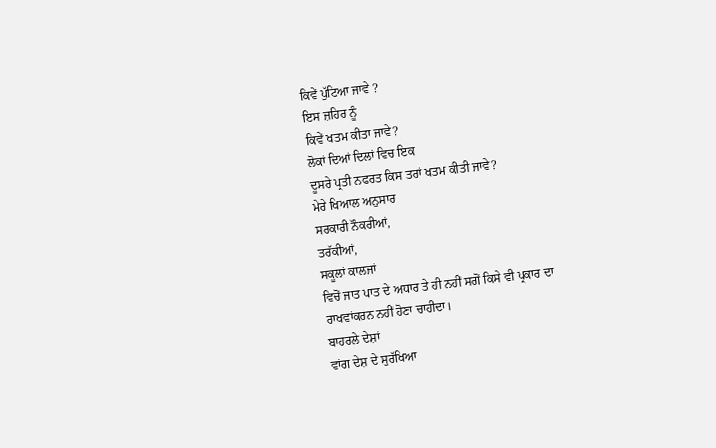ਕਿਵੇਂ ਪੁੱਟਿਆ ਜਾਵੇ ?
ਇਸ ਜ਼ਹਿਰ ਨੂੰ
ਕਿਵੇਂ ਖਤਮ ਕੀਤਾ ਜਾਵੇ?
ਲੋਕਾਂ ਦਿਆਂ ਦਿਲਾਂ ਵਿਚ ਇਕ
ਦੂਸਰੇ ਪ੍ਰਤੀ ਨਫਰਤ ਕਿਸ ਤਰਾਂ ਖਤਮ ਕੀਤੀ ਜਾਵੇ?
ਮੇਰੇ ਖਿਆਲ ਅਨੁਸਾਰ
ਸਰਕਾਰੀ ਨੌਕਰੀਆਂ,
ਤਰੱਕੀਆਂ,
ਸਕੂਲਾਂ ਕਾਲਜਾਂ
ਵਿਚੋਂ ਜਾਤ ਪਾਤ ਦੇ ਅਧਾਰ ਤੇ ਹੀ ਨਹੀਂ ਸਗੋਂ ਕਿਸੇ ਵੀ ਪ੍ਰਕਾਰ ਦਾ
ਰਾਖਵਾਂਕਰਨ ਨਹੀਂ ਹੋਣਾ ਚਾਹੀਦਾ।
ਬਾਹਰਲੇ ਦੇਸ਼ਾਂ
ਵਾਂਗ ਦੇਸ਼ ਦੇ ਸੁਰੱਖਿਆ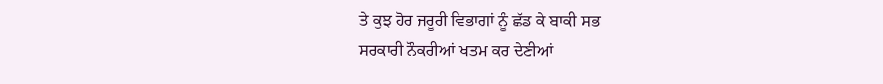ਤੇ ਕੁਝ ਹੋਰ ਜਰੂਰੀ ਵਿਭਾਗਾਂ ਨੂੰ ਛੱਡ ਕੇ ਬਾਕੀ ਸਭ
ਸਰਕਾਰੀ ਨੌਕਰੀਆਂ ਖਤਮ ਕਰ ਦੇਣੀਆਂ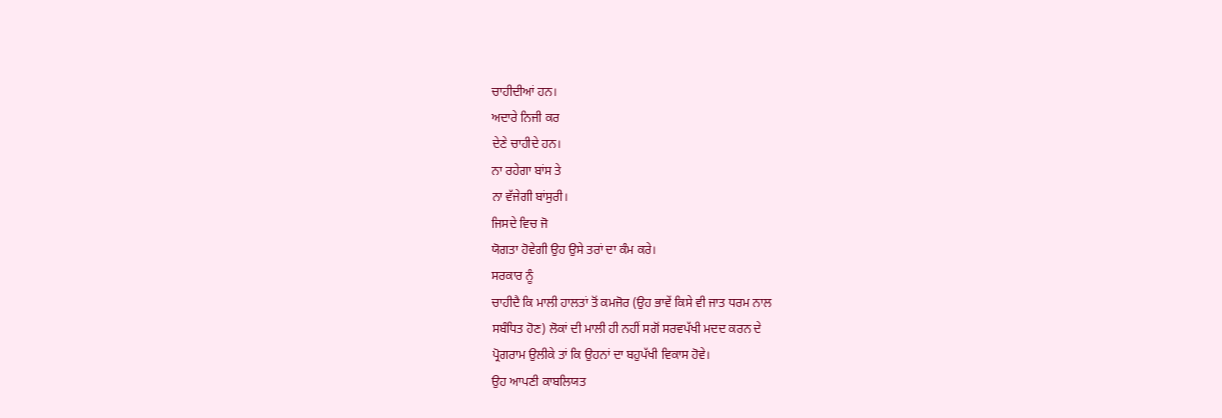ਚਾਹੀਦੀਆਂ ਹਨ।
ਅਦਾਰੇ ਨਿਜੀ ਕਰ
ਦੇਣੇ ਚਾਹੀਦੇ ਹਨ।
ਨਾ ਰਹੇਗਾ ਬਾਂਸ ਤੇ
ਨਾ ਵੱਜੇਗੀ ਬਾਂਸੁਰੀ।
ਜਿਸਦੇ ਵਿਚ ਜੋ
ਯੋਗਤਾ ਹੋਵੇਗੀ ਉਹ ਉਸੇ ਤਰਾਂ ਦਾ ਕੰਮ ਕਰੇ।
ਸਰਕਾਰ ਨੂੰ
ਚਾਹੀਦੈ ਕਿ ਮਾਲੀ ਹਾਲਤਾਂ ਤੋਂ ਕਮਜੋਰ (ਉਹ ਭਾਵੇਂ ਕਿਸੇ ਵੀ ਜਾਤ ਧਰਮ ਨਾਲ
ਸਬੰਧਿਤ ਹੋਣ) ਲੋਕਾਂ ਦੀ ਮਾਲੀ ਹੀ ਨਹੀਂ ਸਗੋਂ ਸਰਵਪੱਖੀ ਮਦਦ ਕਰਨ ਦੇ
ਪ੍ਰੋਗਰਾਮ ਉਲੀਕੇ ਤਾਂ ਕਿ ਉਹਨਾਂ ਦਾ ਬਹੁਪੱਖੀ ਵਿਕਾਸ ਹੋਵੇ।
ਉਹ ਆਪਣੀ ਕਾਬਲਿਯਤ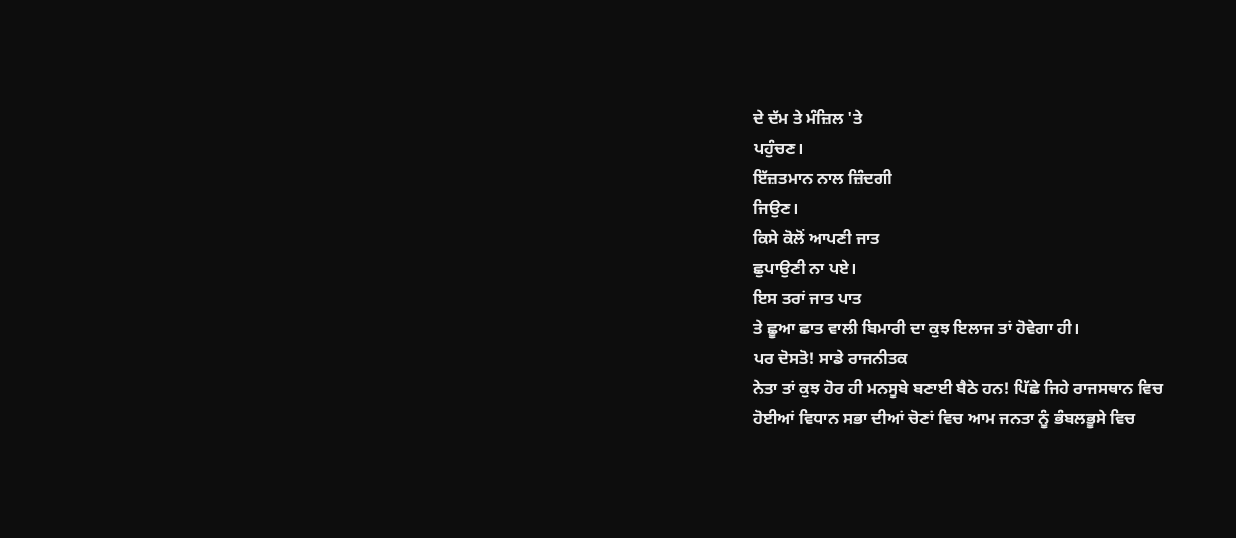ਦੇ ਦੱਮ ਤੇ ਮੰਜ਼ਿਲ 'ਤੇ
ਪਹੁੰਚਣ।
ਇੱਜ਼ਤਮਾਨ ਨਾਲ ਜ਼ਿੰਦਗੀ
ਜਿਉਣ।
ਕਿਸੇ ਕੋਲੋਂ ਆਪਣੀ ਜਾਤ
ਛੁਪਾਉਣੀ ਨਾ ਪਏ।
ਇਸ ਤਰਾਂ ਜਾਤ ਪਾਤ
ਤੇ ਛੂਆ ਛਾਤ ਵਾਲੀ ਬਿਮਾਰੀ ਦਾ ਕੁਝ ਇਲਾਜ ਤਾਂ ਹੋਵੇਗਾ ਹੀ।
ਪਰ ਦੋਸਤੋ! ਸਾਡੇ ਰਾਜਨੀਤਕ
ਨੇਤਾ ਤਾਂ ਕੁਝ ਹੋਰ ਹੀ ਮਨਸੂਬੇ ਬਣਾਈ ਬੈਠੇ ਹਨ! ਪਿੱਛੇ ਜਿਹੇ ਰਾਜਸਥਾਨ ਵਿਚ
ਹੋਈਆਂ ਵਿਧਾਨ ਸਭਾ ਦੀਆਂ ਚੋਣਾਂ ਵਿਚ ਆਮ ਜਨਤਾ ਨੂੰ ਭੰਬਲਭੂਸੇ ਵਿਚ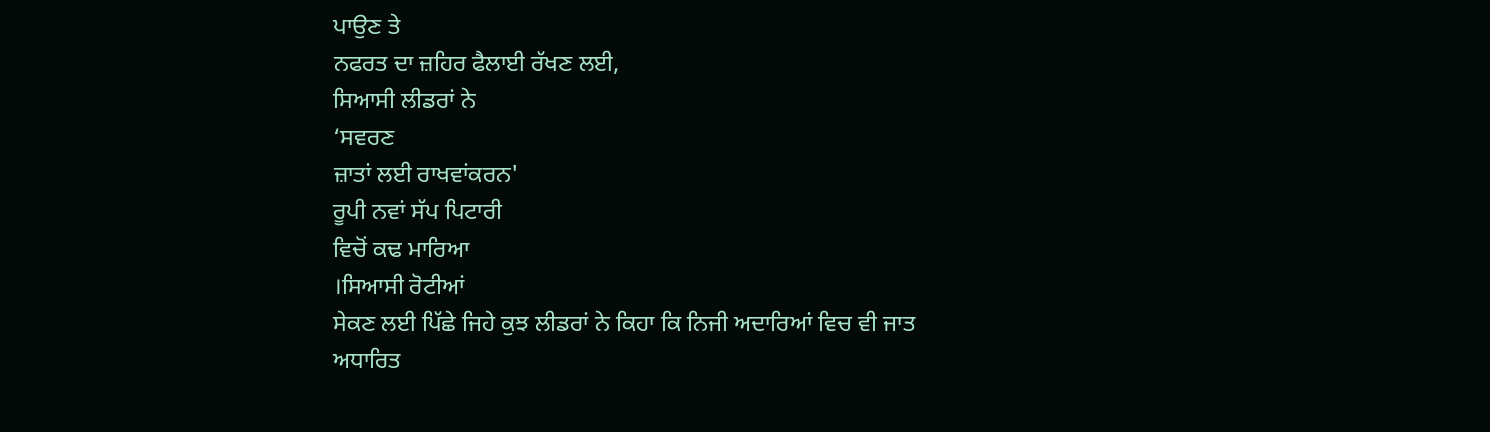ਪਾਉਣ ਤੇ
ਨਫਰਤ ਦਾ ਜ਼ਹਿਰ ਫੈਲਾਈ ਰੱਖਣ ਲਈ,
ਸਿਆਸੀ ਲੀਡਰਾਂ ਨੇ
‘ਸਵਰਣ
ਜ਼ਾਤਾਂ ਲਈ ਰਾਖਵਾਂਕਰਨ'
ਰੂਪੀ ਨਵਾਂ ਸੱਪ ਪਿਟਾਰੀ
ਵਿਚੋਂ ਕਢ ਮਾਰਿਆ
।ਸਿਆਸੀ ਰੋਟੀਆਂ
ਸੇਕਣ ਲਈ ਪਿੱਛੇ ਜਿਹੇ ਕੁਝ ਲੀਡਰਾਂ ਨੇ ਕਿਹਾ ਕਿ ਨਿਜੀ ਅਦਾਰਿਆਂ ਵਿਚ ਵੀ ਜਾਤ
ਅਧਾਰਿਤ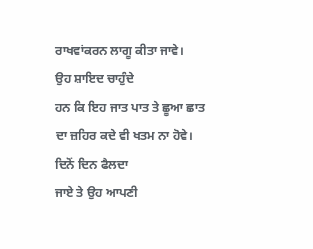ਰਾਖਵਾਂਕਰਨ ਲਾਗੂ ਕੀਤਾ ਜਾਵੇ।
ਉਹ ਸ਼ਾਇਦ ਚਾਹੁੰਦੇ
ਹਨ ਕਿ ਇਹ ਜਾਤ ਪਾਤ ਤੇ ਛੂਆ ਛਾਤ ਦਾ ਜ਼ਹਿਰ ਕਦੇ ਵੀ ਖਤਮ ਨਾ ਹੋਵੇ।
ਦਿਨੋਂ ਦਿਨ ਫੈਲਦਾ
ਜਾਏ ਤੇ ਉਹ ਆਪਣੀ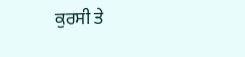ਕੁਰਸੀ ਤੇ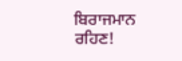ਬਿਰਾਜਮਾਨ ਰਹਿਣ!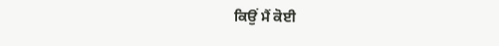ਕਿਉਂ ਮੈਂ ਕੋਈ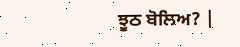ਝੂਠ ਬੋਲਿਅ? |